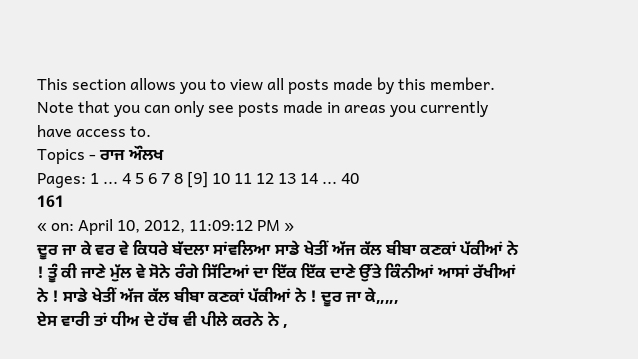This section allows you to view all posts made by this member. Note that you can only see posts made in areas you currently have access to.
Topics - ਰਾਜ ਔਲਖ
Pages: 1 ... 4 5 6 7 8 [9] 10 11 12 13 14 ... 40
161
« on: April 10, 2012, 11:09:12 PM »
ਦੂਰ ਜਾ ਕੇ ਵਰ ਵੇ ਕਿਧਰੇ ਬੱਦਲਾ ਸਾਂਵਲਿਆ ਸਾਡੇ ਖੇਤੀਂ ਅੱਜ ਕੱਲ ਬੀਬਾ ਕਣਕਾਂ ਪੱਕੀਆਂ ਨੇ ! ਤੂੰ ਕੀ ਜਾਣੇ ਮੁੱਲ ਵੇ ਸੋਨੇ ਰੰਗੇ ਸਿੱਟਿਆਂ ਦਾ ਇੱਕ ਇੱਕ ਦਾਣੇ ਉੱਤੇ ਕਿੰਨੀਆਂ ਆਸਾਂ ਰੱਖੀਆਂ ਨੇ ! ਸਾਡੇ ਖੇਤੀਂ ਅੱਜ ਕੱਲ ਬੀਬਾ ਕਣਕਾਂ ਪੱਕੀਆਂ ਨੇ ! ਦੂਰ ਜਾ ਕੇ,,,,,
ਏਸ ਵਾਰੀ ਤਾਂ ਧੀਅ ਦੇ ਹੱਥ ਵੀ ਪੀਲੇ ਕਰਨੇ ਨੇ ,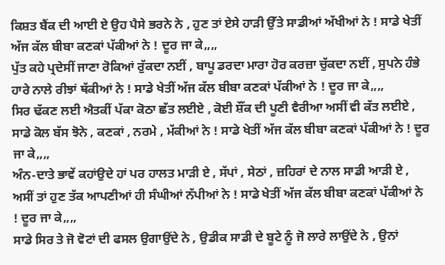ਕਿਸ਼ਤ ਬੈਂਕ ਦੀ ਆਈ ਏ ਉਹ ਪੈਸੇ ਭਰਨੇ ਨੇ , ਹੁਣ ਤਾਂ ਏਸੇ ਹਾੜੀ ਉੱਤੇ ਸਾਡੀਆਂ ਅੱਖੀਆਂ ਨੇ ! ਸਾਡੇ ਖੇਤੀਂ ਅੱਜ ਕੱਲ ਬੀਬਾ ਕਣਕਾਂ ਪੱਕੀਆਂ ਨੇ ! ਦੂਰ ਜਾ ਕੇ,,,,
ਪੁੱਤ ਕਹੇ ਪ੍ਰਦੇਸੀਂ ਜਾਣਾ ਰੋਕਿਆਂ ਰੁੱਕਦਾ ਨਈਂ , ਬਾਪੂ ਡਰਦਾ ਮਾਰਾ ਹੋਰ ਕਰਜ਼ਾ ਚੁੱਕਦਾ ਨਈਂ , ਸੁਪਨੇ ਹੰਭੇ ਹਾਰੇ ਨਾਲੇ ਰੀਝਾਂ ਥੱਕੀਆਂ ਨੇ ! ਸਾਡੇ ਖੇਤੀਂ ਅੱਜ ਕੱਲ ਬੀਬਾ ਕਣਕਾਂ ਪੱਕੀਆਂ ਨੇ ! ਦੂਰ ਜਾ ਕੇ,,,,
ਸਿਰ ਢੱਕਣ ਲਈ ਐਤਕੀਂ ਪੱਕਾ ਕੋਠਾ ਛੱਤ ਲਈਏ , ਕੋਈ ਸ਼ੌਂਕ ਦੀ ਪੂਣੀ ਵੈਰੀਆ ਅਸੀਂ ਵੀ ਕੱਤ ਲਈਏ , ਸਾਡੇ ਕੋਲ ਬੱਸ ਝੋਨੇ , ਕਣਕਾਂ , ਨਰਮੇ , ਮੱਕੀਆਂ ਨੇ ! ਸਾਡੇ ਖੇਤੀਂ ਅੱਜ ਕੱਲ ਬੀਬਾ ਕਣਕਾਂ ਪੱਕੀਆਂ ਨੇ ! ਦੂਰ ਜਾ ਕੇ,,,,
ਅੰਨ-ਦਾਤੇ ਭਾਵੇਂ ਕਹਾਂਉਦੇ ਹਾਂ ਪਰ ਹਾਲਤ ਮਾੜੀ ਏ , ਸੱਪਾਂ , ਸੇਠਾਂ , ਜ਼ਹਿਰਾਂ ਦੇ ਨਾਲ ਸਾਡੀ ਆੜੀ ਏ , ਅਸੀਂ ਤਾਂ ਹੁਣ ਤੱਕ ਆਪਣੀਆਂ ਹੀ ਸੰਘੀਆਂ ਨੱਪੀਆਂ ਨੇ ! ਸਾਡੇ ਖੇਤੀਂ ਅੱਜ ਕੱਲ ਬੀਬਾ ਕਣਕਾਂ ਪੱਕੀਆਂ ਨੇ ! ਦੂਰ ਜਾ ਕੇ,,,,
ਸਾਡੇ ਸਿਰ ਤੇ ਜੋ ਵੋਟਾਂ ਦੀ ਫਸਲ ਉਗਾਉਂਦੇ ਨੇ , ਉਡੀਕ ਸਾਡੀ ਦੇ ਬੂਟੇ ਨੂੰ ਜੋ ਲਾਰੇ ਲਾਉਂਦੇ ਨੇ , ਉਨਾਂ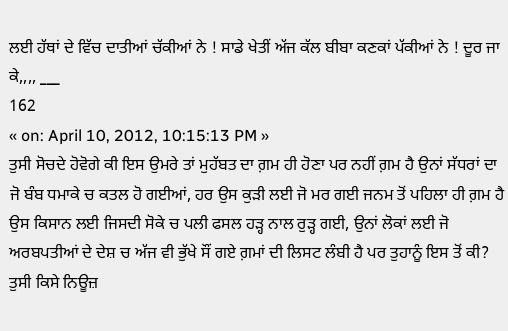ਲਈ ਹੱਥਾਂ ਦੇ ਵਿੱਚ ਦਾਤੀਆਂ ਚੱਕੀਆਂ ਨੇ ! ਸਾਡੇ ਖੇਤੀਂ ਅੱਜ ਕੱਲ ਬੀਬਾ ਕਣਕਾਂ ਪੱਕੀਆਂ ਨੇ ! ਦੂਰ ਜਾ ਕੇ,,,, ___
162
« on: April 10, 2012, 10:15:13 PM »
ਤੁਸੀ ਸੋਚਦੇ ਹੋਵੋਗੇ ਕੀ ਇਸ ਉਮਰੇ ਤਾਂ ਮੁਹੱਬਤ ਦਾ ਗ਼ਮ ਹੀ ਹੋਣਾ ਪਰ ਨਹੀਂ ਗ਼ਮ ਹੈ ਉਨਾਂ ਸੱਧਰਾਂ ਦਾ ਜੋ ਬੰਬ ਧਮਾਕੇ ਚ ਕਤਲ ਹੋ ਗਈਆਂ, ਹਰ ਉਸ ਕੁੜੀ ਲਈ ਜੋ ਮਰ ਗਈ ਜਨਮ ਤੋਂ ਪਹਿਲਾ ਹੀ ਗ਼ਮ ਹੈ ਉਸ ਕਿਸਾਨ ਲਈ ਜਿਸਦੀ ਸੋਕੇ ਚ ਪਲੀ ਫਸਲ ਹੜ੍ਹ ਨਾਲ ਰੁੜ੍ਹ ਗਈ, ਉਨਾਂ ਲੋਕਾਂ ਲਈ ਜੋ ਅਰਬਪਤੀਆਂ ਦੇ ਦੇਸ਼ ਚ ਅੱਜ ਵੀ ਭੁੱਖੇ ਸੌਂ ਗਏ ਗ਼ਮਾਂ ਦੀ ਲਿਸਟ ਲੰਬੀ ਹੈ ਪਰ ਤੁਹਾਨੂੰ ਇਸ ਤੋਂ ਕੀ? ਤੁਸੀ ਕਿਸੇ ਨਿਊਜ਼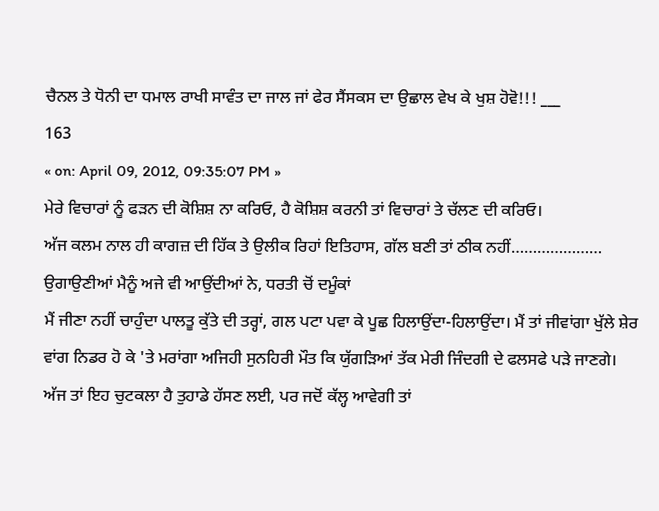ਚੈਨਲ ਤੇ ਧੋਨੀ ਦਾ ਧਮਾਲ ਰਾਖੀ ਸਾਵੰਤ ਦਾ ਜਾਲ ਜਾਂ ਫੇਰ ਸੈਂਸਕਸ ਦਾ ਉਛਾਲ ਵੇਖ ਕੇ ਖੁਸ਼ ਹੋਵੋ!!! ___
163
« on: April 09, 2012, 09:35:07 PM »
ਮੇਰੇ ਵਿਚਾਰਾਂ ਨੂੰ ਫੜਨ ਦੀ ਕੋਸ਼ਿਸ਼ ਨਾ ਕਰਿਓ, ਹੈ ਕੋਸ਼ਿਸ਼ ਕਰਨੀ ਤਾਂ ਵਿਚਾਰਾਂ ਤੇ ਚੱਲਣ ਦੀ ਕਰਿਓ।
ਅੱਜ ਕਲਮ ਨਾਲ ਹੀ ਕਾਗਜ਼ ਦੀ ਹਿੱਕ ਤੇ ਉਲੀਕ ਰਿਹਾਂ ਇਤਿਹਾਸ, ਗੱਲ ਬਣੀ ਤਾਂ ਠੀਕ ਨਹੀਂ…………………
ਉਗਾਉਣੀਆਂ ਮੈਨੂੰ ਅਜੇ ਵੀ ਆਉਂਦੀਆਂ ਨੇ, ਧਰਤੀ ਚੋਂ ਦਮੂੰਕਾਂ
ਮੈਂ ਜੀਣਾ ਨਹੀਂ ਚਾਹੁੰਦਾ ਪਾਲਤੂ ਕੁੱਤੇ ਦੀ ਤਰ੍ਹਾਂ, ਗਲ ਪਟਾ ਪਵਾ ਕੇ ਪੂਛ ਹਿਲਾਉਂਦਾ-ਹਿਲਾਉਂਦਾ। ਮੈਂ ਤਾਂ ਜੀਵਾਂਗਾ ਖੁੱਲੇ ਸ਼ੇਰ ਵਾਂਗ ਨਿਡਰ ਹੋ ਕੇ 'ਤੇ ਮਰਾਂਗਾ ਅਜਿਹੀ ਸੁਨਹਿਰੀ ਮੌਤ ਕਿ ਯੁੱਗੜਿਆਂ ਤੱਕ ਮੇਰੀ ਜਿੰਦਗੀ ਦੇ ਫਲਸਫੇ ਪੜੇ ਜਾਣਗੇ।
ਅੱਜ ਤਾਂ ਇਹ ਚੁਟਕਲਾ ਹੈ ਤੁਹਾਡੇ ਹੱਸਣ ਲਈ, ਪਰ ਜਦੋਂ ਕੱਲ੍ਹ ਆਵੇਗੀ ਤਾਂ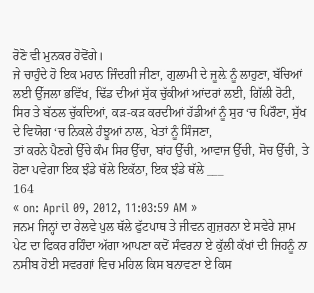ਰੋਣੋ ਵੀ ਮੁਨਕਰ ਹੋਵੋਂਗੇ।
ਜੇ ਚਾਹੁੰਦੇ ਹੋ ਇਕ ਮਹਾਨ ਜਿੰਦਗੀ ਜੀਣਾ, ਗੁਲਾਮੀ ਦੇ ਜੂਲ਼ੇ ਨੂੰ ਲਾਹੁਣਾ, ਬੱਚਿਆਂ ਲਈ ਉੱਜਲਾ ਭਵਿੱਖ, ਢਿੱਡ ਦੀਆਂ ਸੁੱਕ ਚੁੱਕੀਆਂ ਆਂਦਰਾਂ ਲਈ, ਗਿੱਲੀ ਰੋਟੀ, ਸਿਰ ਤੇ ਬੱਠਲ ਚੁੱਕਦਿਆਂ, ਕੜ-ਕੜ ਕਰਦੀਆਂ ਹੱਡੀਆਂ ਨੂੰ ਸੁਰ ‘ਚ ਪਿਰੌਣਾ, ਸੁੱਖ ਦੇ ਵਿਯੋਗ ‘ਚ ਨਿਕਲੇ ਹੰਝੂਆਂ ਨਾਲ, ਖੇਤਾਂ ਨੂੰ ਸਿੰਜਣਾ,
ਤਾਂ ਕਰਨੇ ਪੈਣਗੇ ਉੱਚੇ ਕੰਮ ਸਿਰ ਉੱਚਾ, ਬਾਂਹ ਉੱਚੀ, ਆਵਾਜ ਉੱਚੀ, ਸੋਚ ਉੱਚੀ, ਤੇ ਹੋਣਾ ਪਵੇਗਾ ਇਕ ਝੰਡੇ ਥੱਲੇ ਇਕੱਠਾ, ਇਕ ਝੰਡੇ ਥੱਲੇ ___
164
« on: April 09, 2012, 11:03:59 AM »
ਜਨਮ ਜਿਨ੍ਹਾਂ ਦਾ ਰੇਲਵੇ ਪੁਲ ਥੱਲੇ ਫੁੱਟਪਾਥ ਤੇ ਜੀਵਨ ਗੁਜ਼ਰਨਾ ਏ ਸਵੇਰੇ ਸ਼ਾਮ ਪੇਟ ਦਾ ਫਿਕਰ ਰਹਿੰਦਾ ਅੱਗਾ ਆਪਣਾ ਕਦੋਂ ਸੰਵਰਨਾ ਏ ਕੁੱਲੀ ਕੱਖਾਂ ਦੀ ਜਿਹਨੂੰ ਨਾ ਨਸੀਬ ਹੋਈ ਸਵਰਗਾਂ ਵਿਚ ਮਹਿਲ ਕਿਸ ਬਨਾਵਣਾ ਏ ਕਿਸ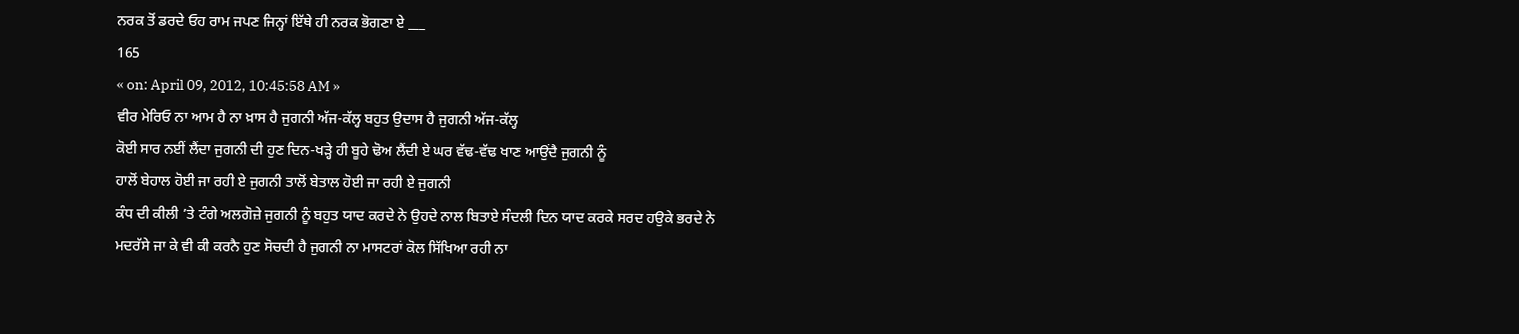ਨਰਕ ਤੋਂ ਡਰਦੇ ਓਹ ਰਾਮ ਜਪਣ ਜਿਨ੍ਹਾਂ ਇੱਥੇ ਹੀ ਨਰਕ ਭੋਗਣਾ ਏ ___
165
« on: April 09, 2012, 10:45:58 AM »
ਵੀਰ ਮੇਰਿਓ ਨਾ ਆਮ ਹੈ ਨਾ ਖ਼ਾਸ ਹੈ ਜੁਗਨੀ ਅੱਜ-ਕੱਲ੍ਹ ਬਹੁਤ ਉਦਾਸ ਹੈ ਜੁਗਨੀ ਅੱਜ-ਕੱਲ੍ਹ
ਕੋਈ ਸਾਰ ਨਈਂ ਲੈਂਦਾ ਜੁਗਨੀ ਦੀ ਹੁਣ ਦਿਨ-ਖੜ੍ਹੇ ਹੀ ਬੂਹੇ ਢੋਅ ਲੈਂਦੀ ਏ ਘਰ ਵੱਢ-ਵੱਢ ਖਾਣ ਆਉਂਦੈ ਜੁਗਨੀ ਨੂੰ
ਹਾਲੋਂ ਬੇਹਾਲ ਹੋਈ ਜਾ ਰਹੀ ਏ ਜੁਗਨੀ ਤਾਲੋਂ ਬੇਤਾਲ ਹੋਈ ਜਾ ਰਹੀ ਏ ਜੁਗਨੀ
ਕੰਧ ਦੀ ਕੀਲੀ ’ਤੇ ਟੰਗੇ ਅਲਗੋਜ਼ੇ ਜੁਗਨੀ ਨੂੰ ਬਹੁਤ ਯਾਦ ਕਰਦੇ ਨੇ ਉਹਦੇ ਨਾਲ ਬਿਤਾਏ ਸੰਦਲੀ ਦਿਨ ਯਾਦ ਕਰਕੇ ਸਰਦ ਹਉਕੇ ਭਰਦੇ ਨੇ
ਮਦਰੱਸੇ ਜਾ ਕੇ ਵੀ ਕੀ ਕਰਨੈ ਹੁਣ ਸੋਚਦੀ ਹੈ ਜੁਗਨੀ ਨਾ ਮਾਸਟਰਾਂ ਕੋਲ ਸਿੱਖਿਆ ਰਹੀ ਨਾ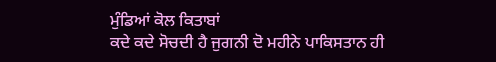ਮੁੰਡਿਆਂ ਕੋਲ ਕਿਤਾਬਾਂ
ਕਦੇ ਕਦੇ ਸੋਚਦੀ ਹੈ ਜੁਗਨੀ ਦੋ ਮਹੀਨੇ ਪਾਕਿਸਤਾਨ ਹੀ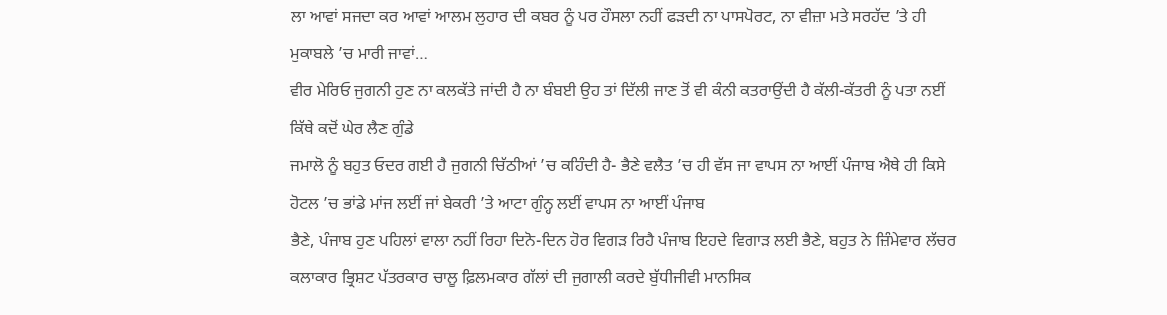ਲਾ ਆਵਾਂ ਸਜਦਾ ਕਰ ਆਵਾਂ ਆਲਮ ਲੁਹਾਰ ਦੀ ਕਬਰ ਨੂੰ ਪਰ ਹੌਸਲਾ ਨਹੀਂ ਫੜਦੀ ਨਾ ਪਾਸਪੋਰਟ, ਨਾ ਵੀਜ਼ਾ ਮਤੇ ਸਰਹੱਦ ’ਤੇ ਹੀ ਮੁਕਾਬਲੇ ’ਚ ਮਾਰੀ ਜਾਵਾਂ…
ਵੀਰ ਮੇਰਿਓ ਜੁਗਨੀ ਹੁਣ ਨਾ ਕਲਕੱਤੇ ਜਾਂਦੀ ਹੈ ਨਾ ਬੰਬਈ ਉਹ ਤਾਂ ਦਿੱਲੀ ਜਾਣ ਤੋਂ ਵੀ ਕੰਨੀ ਕਤਰਾਉਂਦੀ ਹੈ ਕੱਲੀ-ਕੱਤਰੀ ਨੂੰ ਪਤਾ ਨਈਂ ਕਿੱਥੇ ਕਦੋਂ ਘੇਰ ਲੈਣ ਗੁੰਡੇ
ਜਮਾਲੋ ਨੂੰ ਬਹੁਤ ਓਦਰ ਗਈ ਹੈ ਜੁਗਨੀ ਚਿੱਠੀਆਂ ’ਚ ਕਹਿੰਦੀ ਹੈ- ਭੈਣੇ ਵਲੈਤ ’ਚ ਹੀ ਵੱਸ ਜਾ ਵਾਪਸ ਨਾ ਆਈਂ ਪੰਜਾਬ ਐਥੇ ਹੀ ਕਿਸੇ ਹੋਟਲ ’ਚ ਭਾਂਡੇ ਮਾਂਜ ਲਈਂ ਜਾਂ ਬੇਕਰੀ ’ਤੇ ਆਟਾ ਗੁੰਨ੍ਹ ਲਈਂ ਵਾਪਸ ਨਾ ਆਈਂ ਪੰਜਾਬ
ਭੈਣੇ, ਪੰਜਾਬ ਹੁਣ ਪਹਿਲਾਂ ਵਾਲਾ ਨਹੀਂ ਰਿਹਾ ਦਿਨੋ-ਦਿਨ ਹੋਰ ਵਿਗੜ ਰਿਹੈ ਪੰਜਾਬ ਇਹਦੇ ਵਿਗਾੜ ਲਈ ਭੈਣੇ, ਬਹੁਤ ਨੇ ਜ਼ਿੰਮੇਵਾਰ ਲੱਚਰ ਕਲਾਕਾਰ ਭ੍ਰਿਸ਼ਟ ਪੱਤਰਕਾਰ ਚਾਲੂ ਫ਼ਿਲਮਕਾਰ ਗੱਲਾਂ ਦੀ ਜੁਗਾਲੀ ਕਰਦੇ ਬੁੱਧੀਜੀਵੀ ਮਾਨਸਿਕ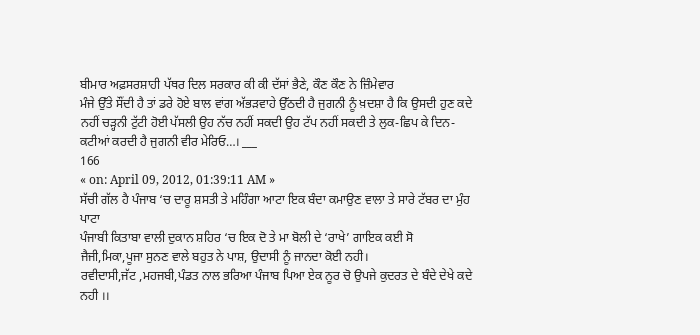ਬੀਮਾਰ ਅਫ਼ਸਰਸ਼ਾਹੀ ਪੱਥਰ ਦਿਲ ਸਰਕਾਰ ਕੀ ਕੀ ਦੱਸਾਂ ਭੈਣੇ, ਕੌਣ ਕੌਣ ਨੇ ਜ਼ਿੰਮੇਵਾਰ
ਮੰਜੇ ਉੱਤੇ ਸੌਂਦੀ ਹੈ ਤਾਂ ਡਰੇ ਹੋਏ ਬਾਲ ਵਾਂਗ ਅੱਭੜਵਾਹੇ ਉੱਠਦੀ ਹੈ ਜੁਗਨੀ ਨੂੰ ਖ਼ਦਸ਼ਾ ਹੈ ਕਿ ਉਸਦੀ ਹੁਣ ਕਦੇ ਨਹੀਂ ਚੜ੍ਹਨੀ ਟੁੱਟੀ ਹੋਈ ਪੱਸਲੀ ਉਹ ਨੱਚ ਨਹੀਂ ਸਕਦੀ ਉਹ ਟੱਪ ਨਹੀਂ ਸਕਦੀ ਤੇ ਲੁਕ-ਛਿਪ ਕੇ ਦਿਨ-ਕਟੀਆਂ ਕਰਦੀ ਹੈ ਜੁਗਨੀ ਵੀਰ ਮੇਰਿਓ…। ___
166
« on: April 09, 2012, 01:39:11 AM »
ਸੱਚੀ ਗੱਲ ਹੈ ਪੰਜਾਬ ‘ਚ ਦਾਰੂ ਸ਼ਸਤੀ ਤੇ ਮਹਿੰਗਾ ਆਟਾ ਇਕ ਬੰਦਾ ਕਮਾਉਣ ਵਾਲਾ ਤੇ ਸਾਰੇ ਟੱਬਰ ਦਾ ਮੁੰਹ ਪਾਟਾ
ਪੰਜਾਬੀ ਕਿਤਾਬਾ ਵਾਲੀ ਦੁਕਾਨ ਸ਼ਹਿਰ ‘ਚ ਇਕ ਦੋ ਤੇ ਮਾ ਬੋਲੀ ਦੇ ‘ਰਾਖੇ’ ਗਾਇਕ ਕਈ ਸੋ
ਜੈਜੀ,ਮਿਕਾ,ਪੂਜਾ ਸੁਨਣ ਵਾਲੇ ਬਹੁਤ ਨੇ ਪਾਸ਼, ਉਦਾਸੀ ਨੂੰ ਜਾਨਦਾ ਕੋਈ ਨਹੀ।
ਰਵੀਦਾਸੀ,ਜੱਟ ,ਮਹਜਬੀ,ਪੰਡਤ ਨਾਲ ਭਰਿਆ ਪੰਜਾਬ ਪਿਆ ਏਕ ਨੂਰ ਚੋ ਉਪਜੇ ਕੁਦਰਤ ਦੇ ਬੰਦੇ ਦੇਖੇ ਕਦੇ ਨਹੀ ।।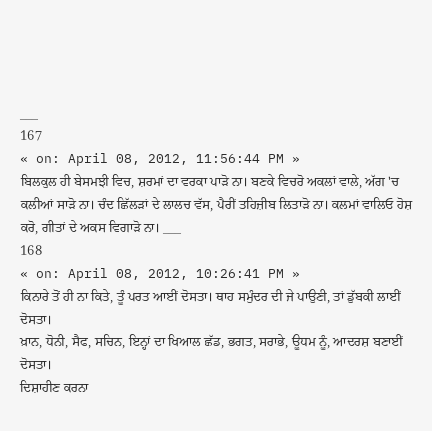___
167
« on: April 08, 2012, 11:56:44 PM »
ਬਿਲਕੁਲ ਹੀ ਬੇਸਮਝੀ ਵਿਚ, ਸ਼ਰਮਾਂ ਦਾ ਵਰਕਾ ਪਾੜੋ ਨਾ। ਬਣਕੇ ਵਿਚਰੋ ਅਕਲਾਂ ਵਾਲੇ, ਅੱਗ 'ਚ ਕਲੀਆਂ ਸਾੜੋ ਨਾ। ਚੰਦ ਛਿੱਲੜਾਂ ਦੇ ਲਾਲਚ ਵੱਸ, ਪੈਰੀਂ ਤਹਿਜ਼ੀਬ ਲਿਤਾੜੋ ਨਾ। ਕਲਮਾਂ ਵਾਲਿਓ ਹੋਸ਼ ਕਰੋ, ਗੀਤਾਂ ਦੇ ਅਕਸ ਵਿਗਾੜੋ ਨਾ। ___
168
« on: April 08, 2012, 10:26:41 PM »
ਕਿਨਾਰੇ ਤੋਂ ਹੀ ਨਾ ਕਿਤੇ, ਤੂੰ ਪਰਤ ਆਈਂ ਦੋਸਤਾ। ਥਾਹ ਸਮੁੰਦਰ ਦੀ ਜੇ ਪਾਉਣੀ, ਤਾਂ ਡੁੱਬਕੀ ਲਾਈਂ ਦੋਸਤਾ।
ਖ਼ਾਨ, ਧੋਨੀ, ਸੈਫ, ਸਚਿਨ, ਇਨ੍ਹਾਂ ਦਾ ਖਿਆਲ ਛੱਡ, ਭਗਤ, ਸਰਾਭੇ, ਊਧਮ ਨੂੰ, ਆਦਰਸ਼ ਬਣਾਈਂ ਦੋਸਤਾ।
ਦਿਸ਼ਾਹੀਣ ਕਰਨਾ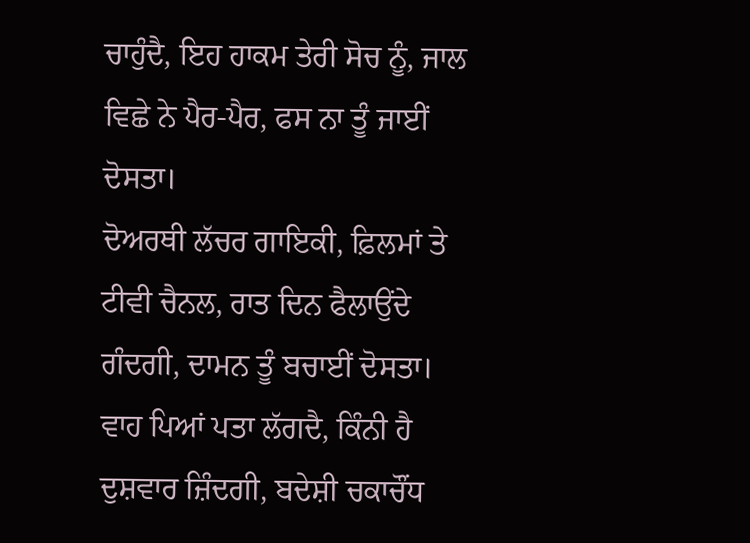ਚਾਹੁੰਦੈ, ਇਹ ਹਾਕਮ ਤੇਰੀ ਸੋਚ ਨੂੰ, ਜਾਲ ਵਿਛੇ ਨੇ ਪੈਰ-ਪੈਰ, ਫਸ ਨਾ ਤੂੰ ਜਾਈਂ ਦੋਸਤਾ।
ਦੋਅਰਥੀ ਲੱਚਰ ਗਾਇਕੀ, ਫ਼ਿਲਮਾਂ ਤੇ ਟੀਵੀ ਚੈਨਲ, ਰਾਤ ਦਿਨ ਫੈਲਾਉਂਦੇ ਗੰਦਗੀ, ਦਾਮਨ ਤੂੰ ਬਚਾਈਂ ਦੋਸਤਾ।
ਵਾਹ ਪਿਆਂ ਪਤਾ ਲੱਗਦੈ, ਕਿੰਨੀ ਹੈ ਦੁਸ਼ਵਾਰ ਜ਼ਿੰਦਗੀ, ਬਦੇਸ਼ੀ ਚਕਾਚੌਂਧ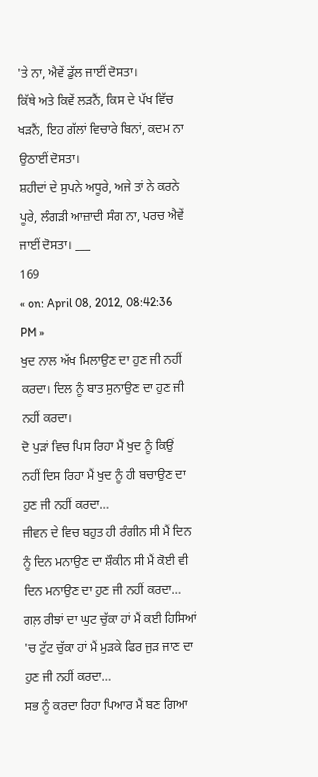'ਤੇ ਨਾ, ਐਵੇਂ ਡੁੱਲ ਜਾਈਂ ਦੋਸਤਾ।
ਕਿੱਥੇ ਅਤੇ ਕਿਵੇਂ ਲੜਨੈਂ, ਕਿਸ ਦੇ ਪੱਖ ਵਿੱਚ ਖੜਨੈਂ, ਇਹ ਗੱਲਾਂ ਵਿਚਾਰੇ ਬਿਨਾਂ, ਕਦਮ ਨਾ ਉਠਾਈਂ ਦੋਸਤਾ।
ਸ਼ਹੀਦਾਂ ਦੇ ਸੁਪਨੇ ਅਧੂਰੇ, ਅਜੇ ਤਾਂ ਨੇ ਕਰਨੇ ਪੂਰੇ, ਲੰਗੜੀ ਆਜ਼ਾਦੀ ਸੰਗ ਨਾ, ਪਰਚ ਐਵੇਂ ਜਾਈਂ ਦੋਸਤਾ। ___
169
« on: April 08, 2012, 08:42:36 PM »
ਖੁਦ ਨਾਲ ਅੱਖ ਮਿਲਾਉਣ ਦਾ ਹੁਣ ਜੀ ਨਹੀਂ ਕਰਦਾ। ਦਿਲ ਨੂੰ ਬਾਤ ਸੁਨਾਉਣ ਦਾ ਹੁਣ ਜੀ ਨਹੀਂ ਕਰਦਾ।
ਦੋ ਪੁੜਾਂ ਵਿਚ ਪਿਸ ਰਿਹਾ ਮੈਂ ਖੁਦ ਨੂੰ ਕਿਉਂ ਨਹੀਂ ਦਿਸ ਰਿਹਾ ਮੈਂ ਖੁਦ ਨੂੰ ਹੀ ਬਚਾਉਣ ਦਾ ਹੁਣ ਜੀ ਨਹੀਂ ਕਰਦਾ…
ਜੀਵਨ ਦੇ ਵਿਚ ਬਹੁਤ ਹੀ ਰੰਗੀਨ ਸੀ ਮੈਂ ਦਿਨ ਨੂੰ ਦਿਨ ਮਨਾਉਣ ਦਾ ਸ਼ੌਕੀਨ ਸੀ ਮੈਂ ਕੋਈ ਵੀ ਦਿਨ ਮਨਾਉਣ ਦਾ ਹੁਣ ਜੀ ਨਹੀਂ ਕਰਦਾ…
ਗਲ਼ ਰੀਝਾਂ ਦਾ ਘੁਟ ਚੁੱਕਾ ਹਾਂ ਮੈਂ ਕਈ ਹਿਸਿਆਂ 'ਚ ਟੁੱਟ ਚੁੱਕਾ ਹਾਂ ਮੈਂ ਮੁੜਕੇ ਫਿਰ ਜੁੜ ਜਾਣ ਦਾ ਹੁਣ ਜੀ ਨਹੀਂ ਕਰਦਾ…
ਸਭ ਨੂੰ ਕਰਦਾ ਰਿਹਾ ਪਿਆਰ ਮੈਂ ਬਣ ਗਿਆ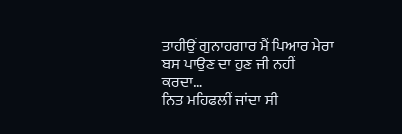ਤਾਹੀਉਂ ਗੁਨਾਹਗਾਰ ਮੈਂ ਪਿਆਰ ਮੇਰਾ ਬਸ ਪਾਉਣ ਦਾ ਹੁਣ ਜੀ ਨਹੀਂ ਕਰਦਾ…
ਨਿਤ ਮਹਿਫਲੀਂ ਜਾਂਦਾ ਸੀ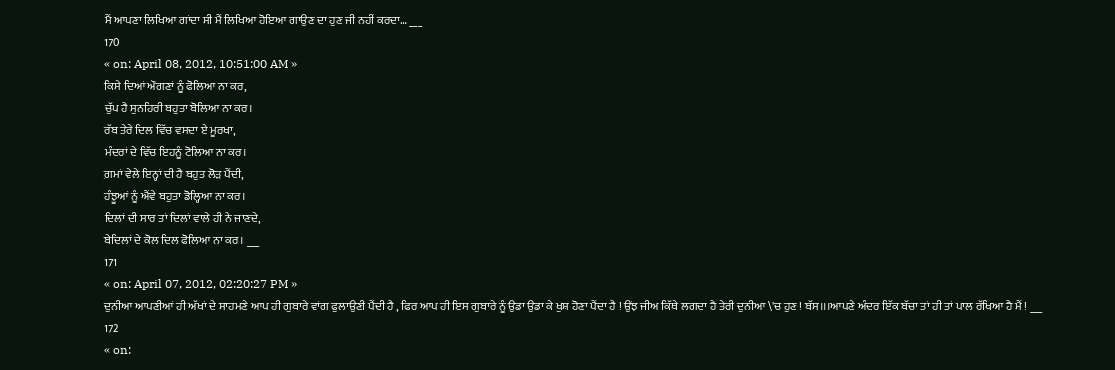ਮੈਂ ਆਪਣਾ ਲਿਖਿਆ ਗਾਂਦਾ ਸੀ ਮੈਂ ਲਿਖਿਆ ਹੋਇਆ ਗਾਉਣ ਦਾ ਹੁਣ ਜੀ ਨਹੀਂ ਕਰਦਾ… ___
170
« on: April 08, 2012, 10:51:00 AM »
ਕਿਸੇ ਦਿਆਂ ਔਗਣਾਂ ਨੂੰ ਫੋਲਿਆ ਨਾ ਕਰ,
ਚੁੱਪ ਹੈ ਸੁਨਹਿਰੀ ਬਹੁਤਾ ਬੋਲਿਆ ਨਾ ਕਰ।
ਰੱਬ ਤੇਰੇ ਦਿਲ ਵਿੱਚ ਵਸਦਾ ਏ ਮੂਰਖਾ,
ਮੰਦਰਾਂ ਦੇ ਵਿੱਚ ਇਹਨੂੰ ਟੋਲਿਆ ਨਾ ਕਰ।
ਗ਼ਮਾਂ ਵੇਲੇ ਇਨ੍ਹਾਂ ਦੀ ਹੈ ਬਹੁਤ ਲੋੜ ਪੈਂਦੀ,
ਹੰਝੂਆਂ ਨੂੰ ਐਂਵੇ ਬਹੁਤਾ ਡੋਲ੍ਹਿਆ ਨਾ ਕਰ।
ਦਿਲਾਂ ਦੀ ਸਾਰ ਤਾਂ ਦਿਲਾਂ ਵਾਲੇ ਹੀ ਨੇ ਜਾਣਦੇ,
ਬੇਦਿਲਾਂ ਦੇ ਕੋਲ ਦਿਲ ਫੋਲਿਆ ਨਾ ਕਰ। ___
171
« on: April 07, 2012, 02:20:27 PM »
ਦੁਨੀਆ ਆਪਣੀਆਂ ਹੀ ਅੱਖਾਂ ਦੇ ਸਾਹਮਣੇ ਆਪ ਹੀ ਗੁਬਾਰੇ ਵਾਂਗ ਫੁਲਾਉਣੀ ਪੈਂਦੀ ਹੈ , ਫਿਰ ਆਪ ਹੀ ਇਸ ਗੁਬਾਰੇ ਨੂੰ ਉਡਾ ਉਡਾ ਕੇ ਖੁਸ਼ ਹੋਣਾ ਪੈਂਦਾ ਹੈ ! ਉਂਝ ਜੀਅ ਕਿੱਥੇ ਲਗਦਾ ਹੈ ਤੇਰੀ ਦੁਨੀਆ \'ਚ ਹੁਣ ! ਬੱਸ।।।ਆਪਣੇ ਅੰਦਰ ਇੱਕ ਬੱਚਾ ਤਾਂ ਹੀ ਤਾਂ ਪਾਲ ਰੱਖਿਆ ਹੈ ਮੈਂ ! ___
172
« on: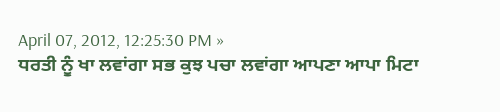April 07, 2012, 12:25:30 PM »
ਧਰਤੀ ਨੂੰ ਖਾ ਲਵਾਂਗਾ ਸਭ ਕੁਝ ਪਚਾ ਲਵਾਂਗਾ ਆਪਣਾ ਆਪਾ ਮਿਟਾ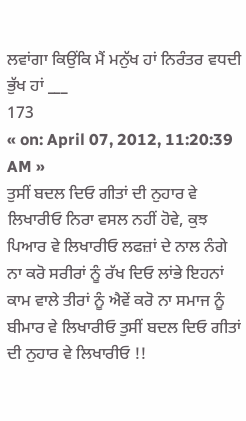ਲਵਾਂਗਾ ਕਿਉਂਕਿ ਮੈਂ ਮਨੁੱਖ ਹਾਂ ਨਿਰੰਤਰ ਵਧਦੀ ਭੁੱਖ ਹਾਂ ___
173
« on: April 07, 2012, 11:20:39 AM »
ਤੁਸੀਂ ਬਦਲ ਦਿਓ ਗੀਤਾਂ ਦੀ ਨੁਹਾਰ ਵੇ ਲਿਖਾਰੀਓ ਨਿਰਾ ਵਸਲ ਨਹੀਂ ਹੋਵੇ, ਕੁਝ ਪਿਆਰ ਵੇ ਲਿਖਾਰੀਓ ਲਫਜ਼ਾਂ ਦੇ ਨਾਲ ਨੰਗੇ ਨਾ ਕਰੋ ਸਰੀਰਾਂ ਨੂੰ ਰੱਖ ਦਿਓ ਲਾਂਭੇ ਇਹਨਾਂ ਕਾਮ ਵਾਲੇ ਤੀਰਾਂ ਨੂੰ ਐਵੇਂ ਕਰੋ ਨਾ ਸਮਾਜ ਨੂੰ ਬੀਮਾਰ ਵੇ ਲਿਖਾਰੀਓ ਤੁਸੀਂ ਬਦਲ ਦਿਓ ਗੀਤਾਂ ਦੀ ਨੁਹਾਰ ਵੇ ਲਿਖਾਰੀਓ !!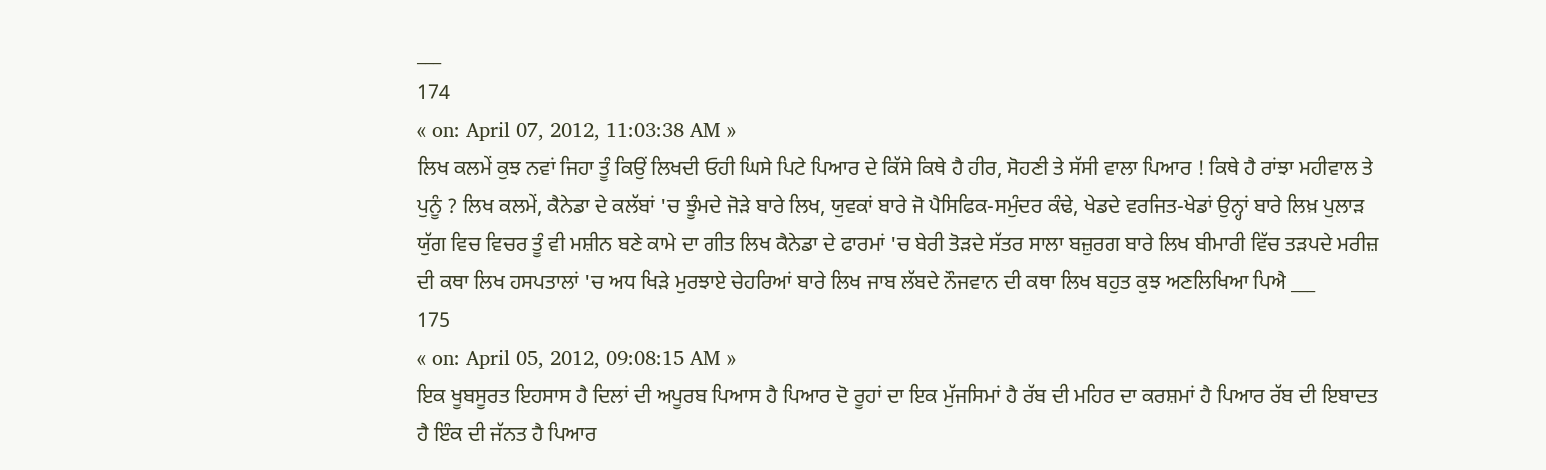___
174
« on: April 07, 2012, 11:03:38 AM »
ਲਿਖ ਕਲਮੇਂ ਕੁਝ ਨਵਾਂ ਜਿਹਾ ਤੂੰ ਕਿਉਂ ਲਿਖਦੀ ਓਹੀ ਘਿਸੇ ਪਿਟੇ ਪਿਆਰ ਦੇ ਕਿੱਸੇ ਕਿਥੇ ਹੈ ਹੀਰ, ਸੋਹਣੀ ਤੇ ਸੱਸੀ ਵਾਲਾ ਪਿਆਰ ! ਕਿਥੇ ਹੈ ਰਾਂਝਾ ਮਹੀਵਾਲ ਤੇ ਪੁਨੂੰ ? ਲਿਖ ਕਲਮੇਂ, ਕੈਨੇਡਾ ਦੇ ਕਲੱਬਾਂ 'ਚ ਝੂੰਮਦੇ ਜੋੜੇ ਬਾਰੇ ਲਿਖ, ਯੁਵਕਾਂ ਬਾਰੇ ਜੋ ਪੈਸਿਫਿਕ-ਸਮੁੰਦਰ ਕੰਢੇ, ਖੇਡਦੇ ਵਰਜਿਤ-ਖੇਡਾਂ ਉਨ੍ਹਾਂ ਬਾਰੇ ਲਿਖ਼ ਪੁਲਾੜ ਯੁੱਗ ਵਿਚ ਵਿਚਰ ਤੂੰ ਵੀ ਮਸ਼ੀਨ ਬਣੇ ਕਾਮੇ ਦਾ ਗੀਤ ਲਿਖ ਕੈਨੇਡਾ ਦੇ ਫਾਰਮਾਂ 'ਚ ਬੇਰੀ ਤੋੜਦੇ ਸੱਤਰ ਸਾਲਾ ਬਜ਼ੁਰਗ ਬਾਰੇ ਲਿਖ ਬੀਮਾਰੀ ਵਿੱਚ ਤੜਪਦੇ ਮਰੀਜ਼ ਦੀ ਕਥਾ ਲਿਖ ਹਸਪਤਾਲਾਂ 'ਚ ਅਧ ਖਿੜੇ ਮੁਰਝਾਏ ਚੇਹਰਿਆਂ ਬਾਰੇ ਲਿਖ ਜਾਬ ਲੱਬਦੇ ਨੌਜਵਾਨ ਦੀ ਕਥਾ ਲਿਖ ਬਹੁਤ ਕੁਝ ਅਣਲਿਖਿਆ ਪਿਐ ___
175
« on: April 05, 2012, 09:08:15 AM »
ਇਕ ਖੂਬਸੂਰਤ ਇਹਸਾਸ ਹੈ ਦਿਲਾਂ ਦੀ ਅਪੂਰਬ ਪਿਆਸ ਹੈ ਪਿਆਰ ਦੋ ਰੂਹਾਂ ਦਾ ਇਕ ਮੁੱਜਸਿਮਾਂ ਹੈ ਰੱਬ ਦੀ ਮਹਿਰ ਦਾ ਕਰਸ਼ਮਾਂ ਹੈ ਪਿਆਰ ਰੱਬ ਦੀ ਇਬਾਦਤ ਹੈ ਇੰਕ ਦੀ ਜੱਨਤ ਹੈ ਪਿਆਰ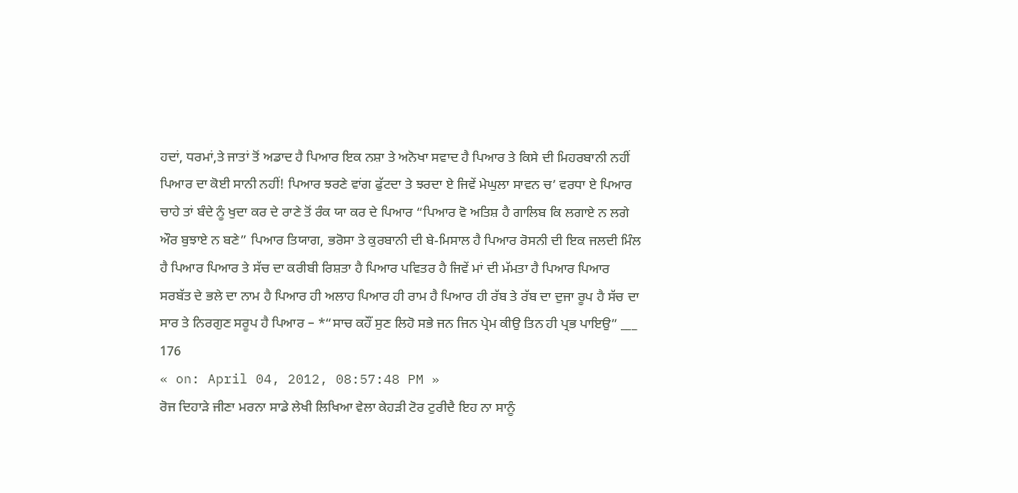ਹਦਾਂ, ਧਰਮਾਂ,ਤੇ ਜਾਤਾਂ ਤੋਂ ਅਡਾਦ ਹੈ ਪਿਆਰ ਇਕ ਨਸ਼ਾ ਤੇ ਅਨੋਖਾ ਸਵਾਦ ਹੈ ਪਿਆਰ ਤੇ ਕਿਸੇ ਦੀ ਮਿਹਰਬਾਨੀ ਨਹੀਂ ਪਿਆਰ ਦਾ ਕੋਈ ਸਾਨੀ ਨਹੀਂ! ਪਿਆਰ ਝਰਣੇ ਵਾਂਗ ਫੁੱਟਦਾ ਤੇ ਝਰਦਾ ਏ ਜਿਵੇਂ ਮੇਘੁਲਾ ਸਾਵਨ ਚ’ ਵਰਧਾ ਏ ਪਿਆਰ ਚਾਹੇ ਤਾਂ ਬੰਦੇ ਨੂੰ ਖੁਦਾ ਕਰ ਦੇ ਰਾਣੇ ਤੋਂ ਰੰਕ ਯਾ ਕਰ ਦੇ ਪਿਆਰ “ਪਿਆਰ ਵੋ ਅਤਿਸ਼ ਹੈ ਗਾਲਿਬ ਕਿ ਲਗਾਏ ਨ ਲਗੇ ਔਰ ਬੁਝਾਏ ਨ ਬਣੇ” ਪਿਆਰ ਤਿਯਾਗ, ਭਰੋਸਾ ਤੇ ਕੁਰਬਾਨੀ ਦੀ ਬੇ-ਮਿਸਾਲ ਹੈ ਪਿਆਰ ਰੋਸਨੀ ਦੀ ਇਕ ਜਲਦੀ ਮਿੰਲ ਹੈ ਪਿਆਰ ਪਿਆਰ ਤੇ ਸੱਚ ਦਾ ਕਰੀਬੀ ਰਿਸ਼ਤਾ ਹੈ ਪਿਆਰ ਪਵਿਤਰ ਹੈ ਜਿਵੇਂ ਮਾਂ ਦੀ ਮੱਮਤਾ ਹੈ ਪਿਆਰ ਪਿਆਰ ਸਰਬੱਤ ਦੇ ਭਲੇ ਦਾ ਨਾਮ ਹੈ ਪਿਆਰ ਹੀ ਅਲਾਹ ਪਿਆਰ ਹੀ ਰਾਮ ਹੈ ਪਿਆਰ ਹੀ ਰੱਬ ਤੇ ਰੱਬ ਦਾ ਦੁਜਾ ਰੂਪ ਹੈ ਸੱਚ ਦਾ ਸਾਰ ਤੇ ਨਿਰਗੁਣ ਸਰੂਪ ਹੈ ਪਿਆਰ – *“ਸਾਚ ਕਹੌਂ ਸੁਣ ਲਿਹੋ ਸਭੇ ਜਨ ਜਿਨ ਪ੍ਰੇਮ ਕੀਉ ਤਿਨ ਹੀ ਪ੍ਰਭ ਪਾਇਉ” ___
176
« on: April 04, 2012, 08:57:48 PM »
ਰੋਜ ਦਿਹਾੜੇ ਜੀਣਾ ਮਰਨਾ ਸਾਡੇ ਲੇਖੀ ਲਿਖਿਆ ਵੇਲਾ ਕੇਹੜੀ ਟੋਰ ਟੁਰੀਦੈ ਇਹ ਨਾ ਸਾਨੂੰ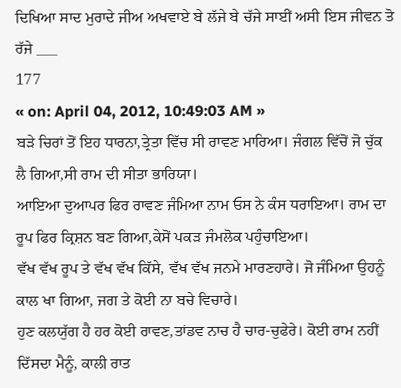ਦਿਖਿਆ ਸਾਦ ਮੁਰਾਦੇ ਜੀਅ ਅਖਵਾਏ ਬੇ ਲੱਜੇ ਬੇ ਚੱਜੇ ਸਾਈਂ ਅਸੀ ਇਸ ਜੀਵਨ ਤੋ ਰੱਜੇ ___
177
« on: April 04, 2012, 10:49:03 AM »
ਬੜੇ ਚਿਰਾਂ ਤੋਂ ਇਹ ਧਾਰਨਾ,ਤ੍ਰੇਤਾ ਵਿੱਚ ਸੀ ਰਾਵਣ ਮਾਰਿਆ। ਜੰਗਲ ਵਿੱਚੋਂ ਜੋ ਚੁੱਕ ਲੈ ਗਿਆ,ਸੀ ਰਾਮ ਦੀ ਸੀਤਾ ਭਾਰਿਯਾ।
ਆਇਆ ਦੁਆਪਰ ਫਿਰ ਰਾਵਣ ਜੰਮਿਆ ਨਾਮ ਓਸ ਨੇ ਕੰਸ ਧਰਾਇਆ। ਰਾਮ ਦਾ ਰੂਪ ਫਿਰ ਕ੍ਰਿਸ਼ਨ ਬਣ ਗਿਆ,ਕੇਸੋਂ ਪਕੜ ਜੰਮਲੋਕ ਪਹੁੰਚਾਇਆ।
ਵੱਖ ਵੱਖ ਰੂਪ ਤੇ ਵੱਖ ਵੱਖ ਕਿੱਸੇ, ਵੱਖ ਵੱਖ ਜਨਮੇ ਮਾਰਣਹਾਰੇ। ਜੋ ਜੰਮਿਆ ਉਹਨੂੰ ਕਾਲ ਖਾ ਗਿਆ, ਜਗ ਤੇ ਕੋਈ ਨਾ ਬਚੇ ਵਿਚਾਰੇ।
ਹੁਣ ਕਲਯੁੱਗ ਹੈ ਹਰ ਕੋਈ ਰਾਵਣ,ਤਾਂਡਵ ਨਾਚ ਹੈ ਚਾਰ-ਚੁਫੇਰੇ। ਕੋਈ ਰਾਮ ਨਹੀਂ ਦਿੱਸਦਾ ਮੈਨੂੰ, ਕਾਲੀ ਰਾਤ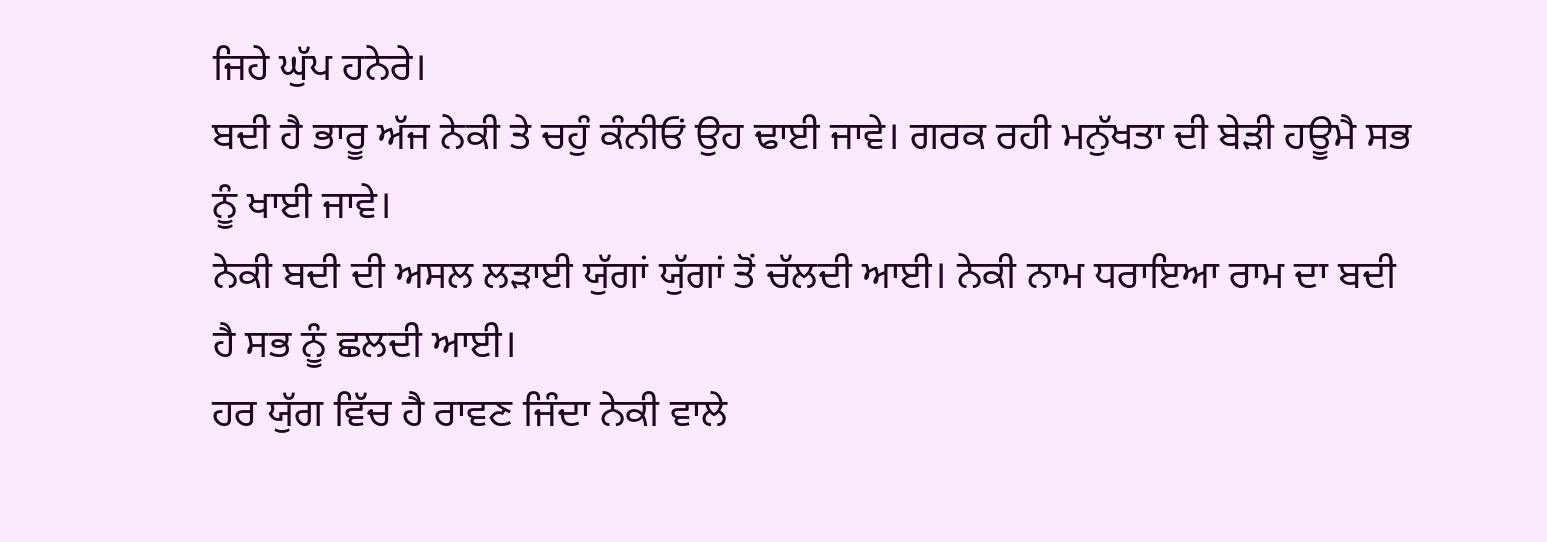ਜਿਹੇ ਘੁੱਪ ਹਨੇਰੇ।
ਬਦੀ ਹੈ ਭਾਰੂ ਅੱਜ ਨੇਕੀ ਤੇ ਚਹੁੰ ਕੰਨੀਓਂ ਉਹ ਢਾਈ ਜਾਵੇ। ਗਰਕ ਰਹੀ ਮਨੁੱਖਤਾ ਦੀ ਬੇੜੀ ਹਊਮੈ ਸਭ ਨੂੰ ਖਾਈ ਜਾਵੇ।
ਨੇਕੀ ਬਦੀ ਦੀ ਅਸਲ ਲੜਾਈ ਯੁੱਗਾਂ ਯੁੱਗਾਂ ਤੋਂ ਚੱਲਦੀ ਆਈ। ਨੇਕੀ ਨਾਮ ਧਰਾਇਆ ਰਾਮ ਦਾ ਬਦੀ ਹੈ ਸਭ ਨੂੰ ਛਲਦੀ ਆਈ।
ਹਰ ਯੁੱਗ ਵਿੱਚ ਹੈ ਰਾਵਣ ਜਿੰਦਾ ਨੇਕੀ ਵਾਲੇ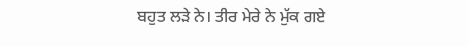ਬਹੁਤ ਲੜੇ ਨੇ। ਤੀਰ ਮੇਰੇ ਨੇ ਮੁੱਕ ਗਏ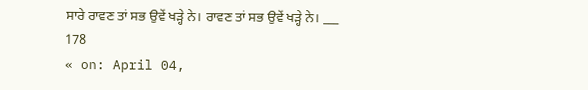ਸਾਰੇ ਰਾਵਣ ਤਾਂ ਸਭ ਉਵੇਂ ਖੜ੍ਹੇ ਨੇ। ਰਾਵਣ ਤਾਂ ਸਭ ਉਵੇਂ ਖੜ੍ਹੇ ਨੇ। ___
178
« on: April 04,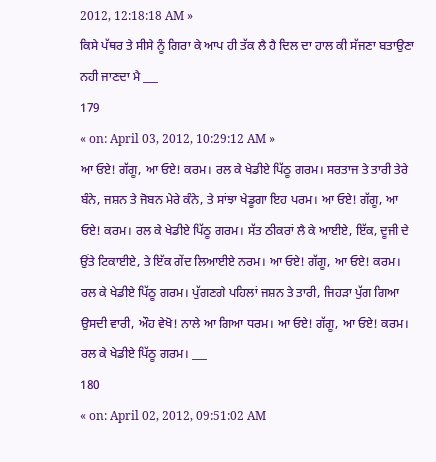2012, 12:18:18 AM »
ਕਿਸੇ ਪੱਥਰ ਤੇ ਸੀਸੇ ਨੂੰ ਗਿਰਾ ਕੇ ਆਪ ਹੀ ਤੱਕ ਲੈ ਹੈ ਦਿਲ ਦਾ ਹਾਲ ਕੀ ਸੱਜਣਾ ਬਤਾਉਣਾ ਨਹੀ ਜਾਣਦਾ ਮੈ ___
179
« on: April 03, 2012, 10:29:12 AM »
ਆ ਓਏ! ਗੱਗੂ, ਆ ਓਏ! ਕਰਮ। ਰਲ ਕੇ ਖੇਡੀਏ ਪਿੱਠੂ ਗਰਮ। ਸਰਤਾਜ ਤੇ ਤਾਰੀ ਤੇਰੇ ਬੰਨੇ, ਜਸ਼ਨ ਤੇ ਜੋਬਨ ਮੇਰੇ ਕੰਨੇ, ਤੇ ਸਾਂਝਾ ਖੇਡੂਗਾ ਇਹ ਪਰਮ। ਆ ਓਏ! ਗੱਗੂ, ਆ ਓਏ! ਕਰਮ। ਰਲ ਕੇ ਖੇਡੀਏ ਪਿੱਠੂ ਗਰਮ। ਸੱਤ ਠੀਕਰਾਂ ਲੈ ਕੇ ਆਈਏ, ਇੱਕ, ਦੂਜੀ ਦੇ ਉਂਤੇ ਟਿਕਾਈਏ, ਤੇ ਇੱਕ ਗੇਂਦ ਲਿਆਈਏ ਨਰਮ। ਆ ਓਏ! ਗੱਗੂ, ਆ ਓਏ! ਕਰਮ। ਰਲ ਕੇ ਖੇਡੀਏ ਪਿੱਠੂ ਗਰਮ। ਪੁੱਗਣਗੇ ਪਹਿਲਾਂ ਜਸ਼ਨ ਤੇ ਤਾਰੀ, ਜਿਹੜਾ ਪੁੱਗ ਗਿਆ ਉਸਦੀ ਵਾਰੀ, ਔਹ ਵੇਖੋ! ਨਾਲੇ ਆ ਗਿਆ ਧਰਮ। ਆ ਓਏ! ਗੱਗੂ, ਆ ਓਏ! ਕਰਮ। ਰਲ ਕੇ ਖੇਡੀਏ ਪਿੱਠੂ ਗਰਮ। ___
180
« on: April 02, 2012, 09:51:02 AM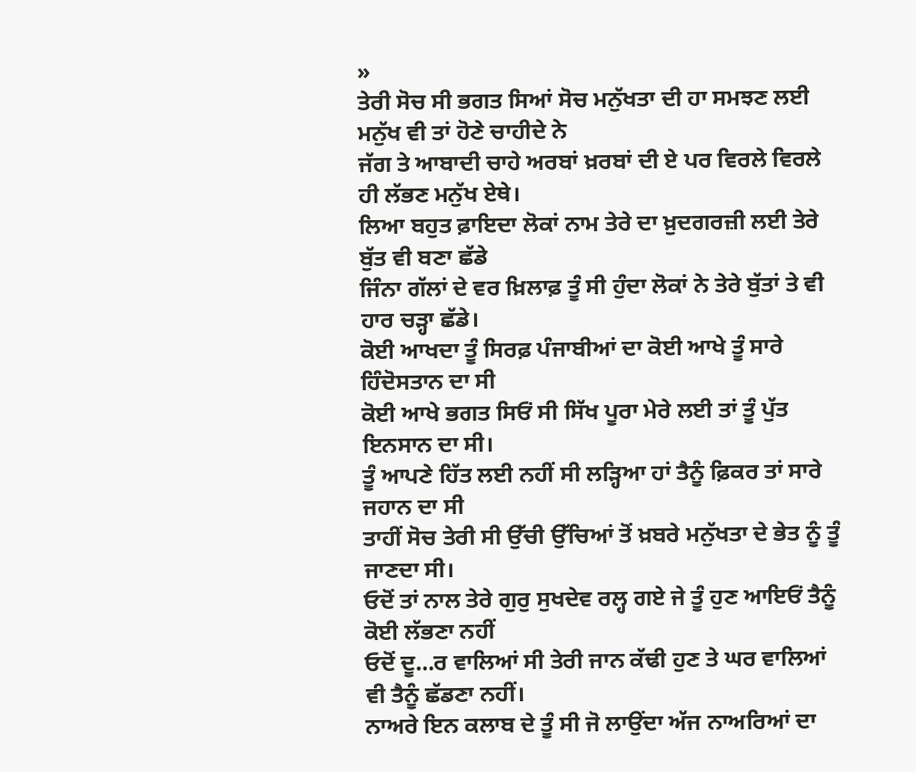»
ਤੇਰੀ ਸੋਚ ਸੀ ਭਗਤ ਸਿਆਂ ਸੋਚ ਮਨੁੱਖਤਾ ਦੀ ਹਾ ਸਮਝਣ ਲਈ ਮਨੁੱਖ ਵੀ ਤਾਂ ਹੋਣੇ ਚਾਹੀਦੇ ਨੇ
ਜੱਗ ਤੇ ਆਬਾਦੀ ਚਾਹੇ ਅਰਬਾਂ ਖ਼ਰਬਾਂ ਦੀ ਏ ਪਰ ਵਿਰਲੇ ਵਿਰਲੇ ਹੀ ਲੱਭਣ ਮਨੁੱਖ ਏਥੇ।
ਲਿਆ ਬਹੁਤ ਫ਼ਾਇਦਾ ਲੋਕਾਂ ਨਾਮ ਤੇਰੇ ਦਾ ਖ਼ੁਦਗਰਜ਼ੀ ਲਈ ਤੇਰੇ ਬੁੱਤ ਵੀ ਬਣਾ ਛੱਡੇ
ਜਿੰਨਾ ਗੱਲਾਂ ਦੇ ਵਰ ਖ਼ਿਲਾਫ਼ ਤੂੰ ਸੀ ਹੁੰਦਾ ਲੋਕਾਂ ਨੇ ਤੇਰੇ ਬੁੱਤਾਂ ਤੇ ਵੀ ਹਾਰ ਚੜ੍ਹਾ ਛੱਡੇ।
ਕੋਈ ਆਖਦਾ ਤੂੰ ਸਿਰਫ਼ ਪੰਜਾਬੀਆਂ ਦਾ ਕੋਈ ਆਖੇ ਤੂੰ ਸਾਰੇ ਹਿੰਦੋਸਤਾਨ ਦਾ ਸੀ
ਕੋਈ ਆਖੇ ਭਗਤ ਸਿਓਂ ਸੀ ਸਿੱਖ ਪੂਰਾ ਮੇਰੇ ਲਈ ਤਾਂ ਤੂੰ ਪੁੱਤ ਇਨਸਾਨ ਦਾ ਸੀ।
ਤੂੰ ਆਪਣੇ ਹਿੱਤ ਲਈ ਨਹੀਂ ਸੀ ਲੜ੍ਹਿਆ ਹਾਂ ਤੈਨੂੰ ਫ਼ਿਕਰ ਤਾਂ ਸਾਰੇ ਜਹਾਨ ਦਾ ਸੀ
ਤਾਹੀਂ ਸੋਚ ਤੇਰੀ ਸੀ ਉੱਚੀ ਉੱਚਿਆਂ ਤੋਂ ਖ਼ਬਰੇ ਮਨੁੱਖਤਾ ਦੇ ਭੇਤ ਨੂੰ ਤੂੰ ਜਾਣਦਾ ਸੀ।
ਓਦੋਂ ਤਾਂ ਨਾਲ ਤੇਰੇ ਗੁਰੁ ਸੁਖਦੇਵ ਰਲ੍ਹ ਗਏ ਜੇ ਤੂੰ ਹੁਣ ਆਇਓਂ ਤੈਨੂੰ ਕੋਈ ਲੱਭਣਾ ਨਹੀਂ
ਓਦੋਂ ਦੂ…ਰ ਵਾਲਿਆਂ ਸੀ ਤੇਰੀ ਜਾਨ ਕੱਢੀ ਹੁਣ ਤੇ ਘਰ ਵਾਲਿਆਂ ਵੀ ਤੈਨੂੰ ਛੱਡਣਾ ਨਹੀਂ।
ਨਾਅਰੇ ਇਨ ਕਲਾਬ ਦੇ ਤੂੰ ਸੀ ਜੋ ਲਾਉਂਦਾ ਅੱਜ ਨਾਅਰਿਆਂ ਦਾ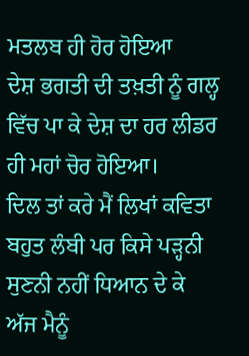ਮਤਲਬ ਹੀ ਹੋਰ ਹੋਇਆ
ਦੇਸ਼ ਭਗਤੀ ਦੀ ਤਖ਼ਤੀ ਨੂੰ ਗਲ੍ਹ ਵਿੱਚ ਪਾ ਕੇ ਦੇਸ਼ ਦਾ ਹਰ ਲੀਡਰ ਹੀ ਮਹਾਂ ਚੋਰ ਹੋਇਆ।
ਦਿਲ ਤਾਂ ਕਰੇ ਮੈਂ ਲਿਖਾਂ ਕਵਿਤਾ ਬਹੁਤ ਲੰਬੀ ਪਰ ਕਿਸੇ ਪੜ੍ਹਨੀ ਸੁਣਨੀ ਨਹੀਂ ਧਿਆਨ ਦੇ ਕੇ
ਅੱਜ ਮੈਨੂੰ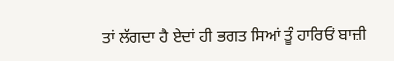ਤਾਂ ਲੱਗਦਾ ਹੈ ਏਦਾਂ ਹੀ ਭਗਤ ਸਿਆਂ ਤੂੰ ਹਾਰਿਓਂ ਬਾਜ਼ੀ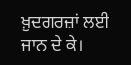ਖ਼ੁਦਗਰਜ਼ਾਂ ਲਈ ਜਾਨ ਦੇ ਕੇ।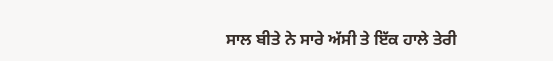ਸਾਲ ਬੀਤੇ ਨੇ ਸਾਰੇ ਅੱਸੀ ਤੇ ਇੱਕ ਹਾਲੇ ਤੇਰੀ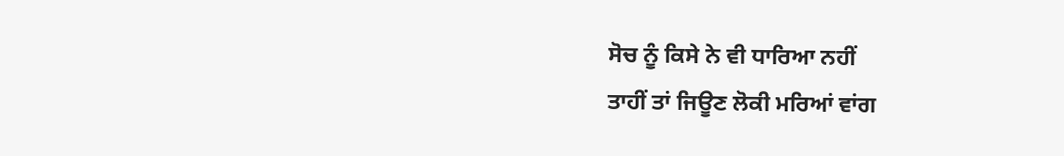ਸੋਚ ਨੂੰ ਕਿਸੇ ਨੇ ਵੀ ਧਾਰਿਆ ਨਹੀਂ
ਤਾਹੀਂ ਤਾਂ ਜਿਊਣ ਲੋਕੀ ਮਰਿਆਂ ਵਾਂਗ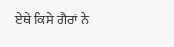ਏਥੇ ਕਿਸੇ ਗੈਰਾਂ ਨੇ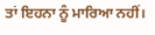ਤਾਂ ਇਹਨਾ ਨੂੰ ਮਾਰਿਆ ਨਹੀਂ।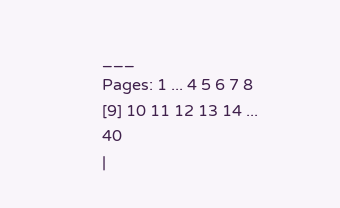___
Pages: 1 ... 4 5 6 7 8 [9] 10 11 12 13 14 ... 40
|